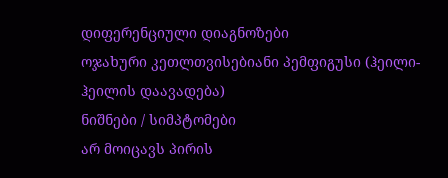დიფერენციული დიაგნოზები
ოჯახური კეთლთვისებიანი პემფიგუსი (ჰეილი-ჰეილის დაავადება)
ნიშნები / სიმპტომები
არ მოიცავს პირის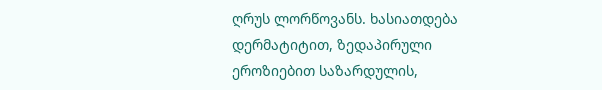ღრუს ლორწოვანს. ხასიათდება დერმატიტით, ზედაპირული ეროზიებით საზარდულის,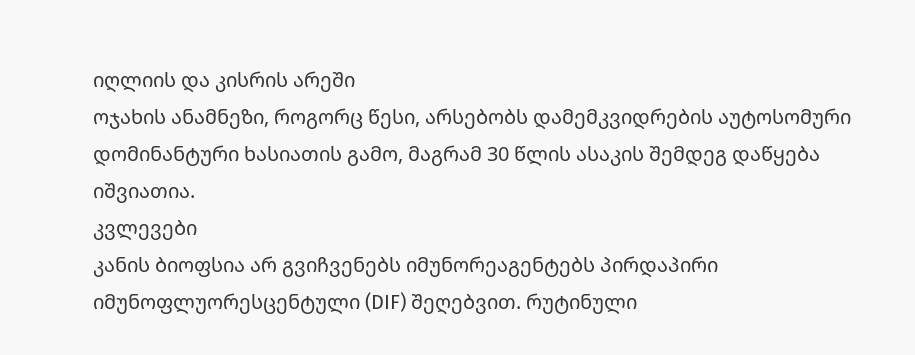იღლიის და კისრის არეში
ოჯახის ანამნეზი, როგორც წესი, არსებობს დამემკვიდრების აუტოსომური დომინანტური ხასიათის გამო, მაგრამ 30 წლის ასაკის შემდეგ დაწყება იშვიათია.
კვლევები
კანის ბიოფსია არ გვიჩვენებს იმუნორეაგენტებს პირდაპირი იმუნოფლუორესცენტული (DIF) შეღებვით. რუტინული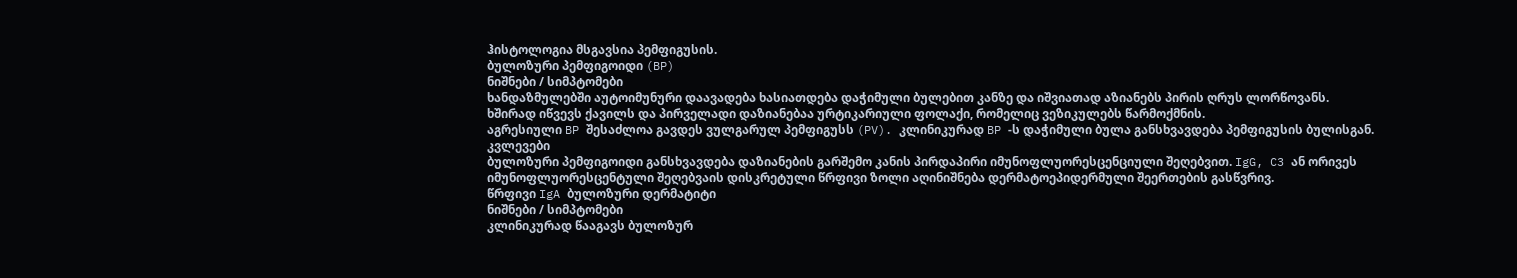ჰისტოლოგია მსგავსია პემფიგუსის.
ბულოზური პემფიგოიდი (BP)
ნიშნები / სიმპტომები
ხანდაზმულებში აუტოიმუნური დაავადება ხასიათდება დაჭიმული ბულებით კანზე და იშვიათად აზიანებს პირის ღრუს ლორწოვანს.
ხშირად იწვევს ქავილს და პირველადი დაზიანებაა ურტიკარიული ფოლაქი, რომელიც ვეზიკულებს წარმოქმნის.
აგრესიული BP შესაძლოა გავდეს ვულგარულ პემფიგუსს (PV). კლინიკურად BP -ს დაჭიმული ბულა განსხვავდება პემფიგუსის ბულისგან.
კვლევები
ბულოზური პემფიგოიდი განსხვავდება დაზიანების გარშემო კანის პირდაპირი იმუნოფლუორესცენციული შეღებვით. IgG, C3 ან ორივეს იმუნოფლუორესცენტული შეღებვაის დისკრეტული წრფივი ზოლი აღინიშნება დერმატოეპიდერმული შეერთების გასწვრივ.
წრფივი IgA ბულოზური დერმატიტი
ნიშნები / სიმპტომები
კლინიკურად წააგავს ბულოზურ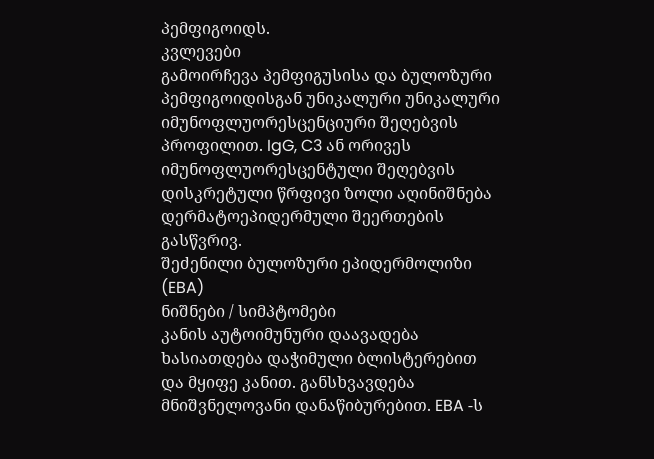პემფიგოიდს.
კვლევები
გამოირჩევა პემფიგუსისა და ბულოზური პემფიგოიდისგან უნიკალური უნიკალური იმუნოფლუორესცენციური შეღებვის პროფილით. IgG, C3 ან ორივეს იმუნოფლუორესცენტული შეღებვის დისკრეტული წრფივი ზოლი აღინიშნება დერმატოეპიდერმული შეერთების გასწვრივ.
შეძენილი ბულოზური ეპიდერმოლიზი (EBA)
ნიშნები / სიმპტომები
კანის აუტოიმუნური დაავადება ხასიათდება დაჭიმული ბლისტერებით და მყიფე კანით. განსხვავდება მნიშვნელოვანი დანაწიბურებით. EBA -ს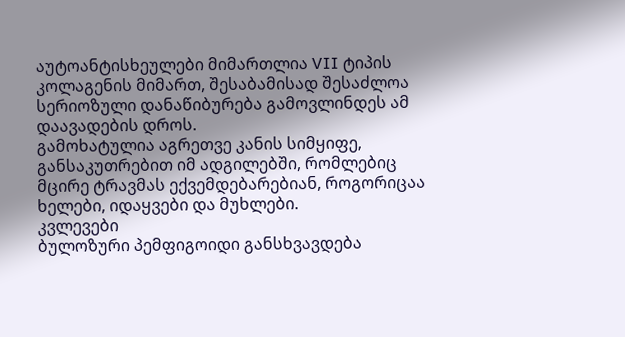აუტოანტისხეულები მიმართლია VII ტიპის კოლაგენის მიმართ, შესაბამისად შესაძლოა სერიოზული დანაწიბურება გამოვლინდეს ამ დაავადების დროს.
გამოხატულია აგრეთვე კანის სიმყიფე, განსაკუთრებით იმ ადგილებში, რომლებიც მცირე ტრავმას ექვემდებარებიან, როგორიცაა ხელები, იდაყვები და მუხლები.
კვლევები
ბულოზური პემფიგოიდი განსხვავდება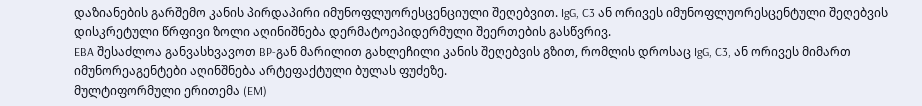დაზიანების გარშემო კანის პირდაპირი იმუნოფლუორესცენციული შეღებვით. IgG, C3 ან ორივეს იმუნოფლუორესცენტული შეღებვის დისკრეტული წრფივი ზოლი აღინიშნება დერმატოეპიდერმული შეერთების გასწვრივ.
EBA შესაძლოა განვასხვავოთ BP-გან მარილით გახლეჩილი კანის შეღებვის გზით, რომლის დროსაც IgG, C3, ან ორივეს მიმართ იმუნორეაგენტები აღინშნება არტეფაქტული ბულას ფუძეზე.
მულტიფორმული ერითემა (EM)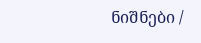ნიშნები /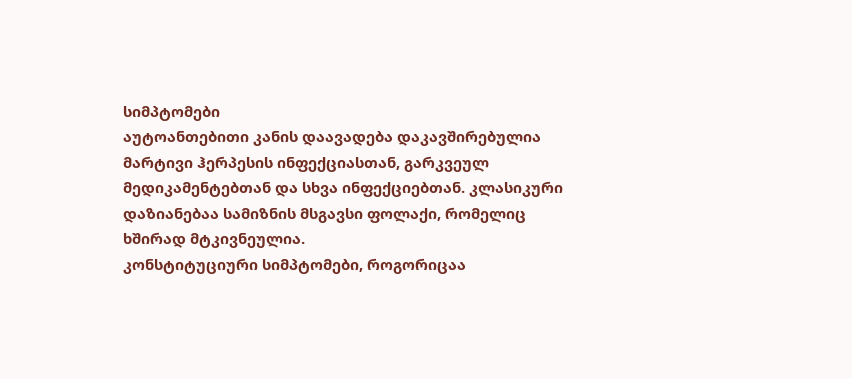სიმპტომები
აუტოანთებითი კანის დაავადება დაკავშირებულია მარტივი ჰერპესის ინფექციასთან, გარკვეულ მედიკამენტებთან და სხვა ინფექციებთან. კლასიკური დაზიანებაა სამიზნის მსგავსი ფოლაქი, რომელიც ხშირად მტკივნეულია.
კონსტიტუციური სიმპტომები, როგორიცაა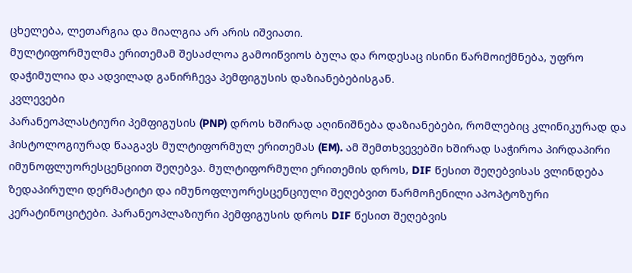ცხელება, ლეთარგია და მიალგია არ არის იშვიათი.
მულტიფორმულმა ერითემამ შესაძლოა გამოიწვიოს ბულა და როდესაც ისინი წარმოიქმნება, უფრო დაჭიმულია და ადვილად განირჩევა პემფიგუსის დაზიანებებისგან.
კვლევები
პარანეოპლასტიური პემფიგუსის (PNP) დროს ხშირად აღინიშნება დაზიანებები, რომლებიც კლინიკურად და ჰისტოლოგიურად წააგავს მულტიფორმულ ერითემას (EM). ამ შემთხვევებში ხშირად საჭიროა პირდაპირი იმუნოფლუორესცენციით შეღებვა. მულტიფორმული ერითემის დროს, DIF წესით შეღებვისას ვლინდება ზედაპირული დერმატიტი და იმუნოფლუორესცენციული შეღებვით წარმოჩენილი აპოპტოზური კერატინოციტები. პარანეოპლაზიური პემფიგუსის დროს DIF წესით შეღებვის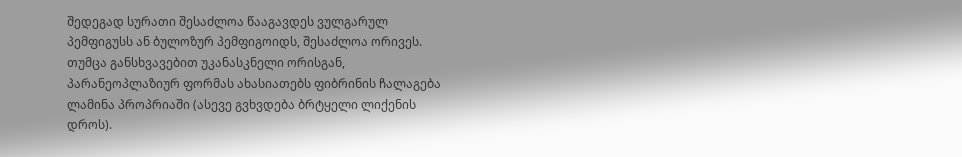შედეგად სურათი შესაძლოა წააგავდეს ვულგარულ პემფიგუსს ან ბულოზურ პემფიგოიდს, შესაძლოა ორივეს. თუმცა განსხვავებით უკანასკნელი ორისგან, პარანეოპლაზიურ ფორმას ახასიათებს ფიბრინის ჩალაგება ლამინა პროპრიაში (ასევე გვხვდება ბრტყელი ლიქენის დროს).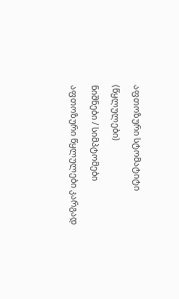აფთოზური სტომატიტი (წყლულები)
ნიშნები / სიმპტომები
აფთოზური წყლულები კარგად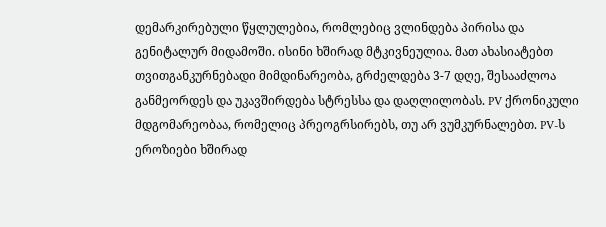დემარკირებული წყლულებია, რომლებიც ვლინდება პირისა და გენიტალურ მიდამოში. ისინი ხშირად მტკივნეულია. მათ ახასიატებთ თვითგანკურნებადი მიმდინარეობა, გრძელდება 3-7 დღე, შესააძლოა განმეორდეს და უკავშირდება სტრესსა და დაღლილობას. PV ქრონიკული მდგომარეობაა, რომელიც პრეოგრსირებს, თუ არ ვუმკურნალებთ. PV-ს ეროზიები ხშირად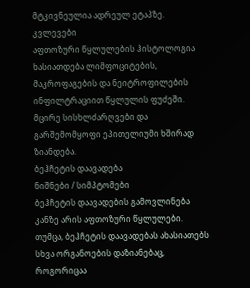მტკივნეულია ადრეულ ეტაპზე.
კვლევები
აფთოზური წყლულების ჰისტოლოგია ხასიათდება ლიმფოციტების, მაკროფაგების და ნეიტროფილების ინფილტრაციით წყლულის ფუძეში. მცირე სისხლძარღვები და გარშემომყოფი ეპითელიუმი ხშირად ზიანდება.
ბეჰჩეტის დაავადება
ნიშნები / სიმპტომები
ბეჰჩეტის დაავადების გამოვლინება კანზე არის აფთოზური წყლულები. თუმცა, ბეჰჩეტის დაავადებას ახასიათებს სხვა ორგანოების დაზიანებაც, როგორიცაა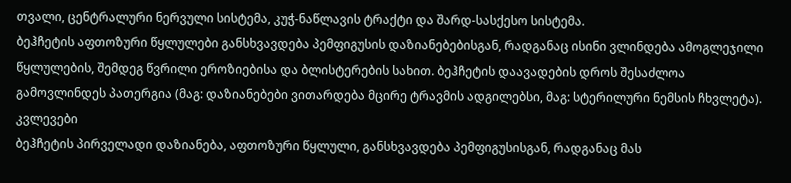თვალი, ცენტრალური ნერვული სისტემა, კუჭ-ნაწლავის ტრაქტი და შარდ-სასქესო სისტემა.
ბეჰჩეტის აფთოზური წყლულები განსხვავდება პემფიგუსის დაზიანებებისგან, რადგანაც ისინი ვლინდება ამოგლეჯილი წყლულების, შემდეგ წვრილი ეროზიებისა და ბლისტერების სახით. ბეჰჩეტის დაავადების დროს შესაძლოა გამოვლინდეს პათერგია (მაგ: დაზიანებები ვითარდება მცირე ტრავმის ადგილებსი, მაგ: სტერილური ნემსის ჩხვლეტა).
კვლევები
ბეჰჩეტის პირველადი დაზიანება, აფთოზური წყლული, განსხვავდება პემფიგუსისგან, რადგანაც მას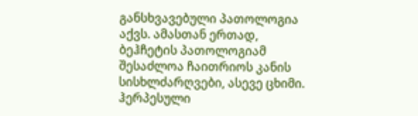განსხვავებული პათოლოგია აქვს. ამასთან ერთად, ბეჰჩეტის პათოლოგიამ შესაძლოა ჩაითრიოს კანის სისხლძარღვები, ასევე ცხიმი.
ჰერპესული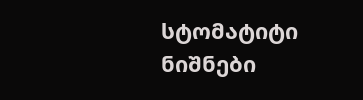სტომატიტი
ნიშნები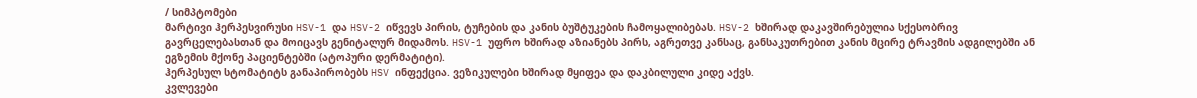/ სიმპტომები
მარტივი ჰერპესვირუსი HSV-1 და HSV-2 იწვევს პირის, ტუჩების და კანის ბუშტუკების ჩამოყალიბებას. HSV-2 ხშირად დაკავშირებულია სქესობრივ გავრცელებასთან და მოიცავს გენიტალურ მიდამოს. HSV-1 უფრო ხშირად აზიანებს პირს, აგრეთვე კანსაც, განსაკუთრებით კანის მცირე ტრავმის ადგილებში ან ეგზემის მქონე პაციენტებში (ატოპური დერმატიტი).
ჰერპესულ სტომატიტს განაპირობებს HSV ინფექცია. ვეზიკულები ხშირად მყიფეა და დაკბილული კიდე აქვს.
კვლევები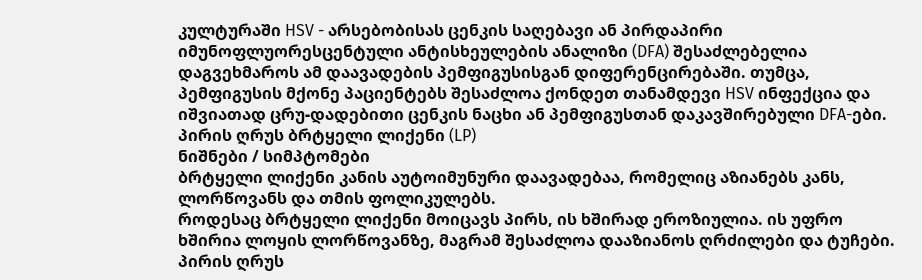კულტურაში HSV - არსებობისას ცენკის საღებავი ან პირდაპირი იმუნოფლუორესცენტული ანტისხეულების ანალიზი (DFA) შესაძლებელია დაგვეხმაროს ამ დაავადების პემფიგუსისგან დიფერენცირებაში. თუმცა, პემფიგუსის მქონე პაციენტებს შესაძლოა ქონდეთ თანამდევი HSV ინფექცია და იშვიათად ცრუ-დადებითი ცენკის ნაცხი ან პემფიგუსთან დაკავშირებული DFA-ები.
პირის ღრუს ბრტყელი ლიქენი (LP)
ნიშნები / სიმპტომები
ბრტყელი ლიქენი კანის აუტოიმუნური დაავადებაა, რომელიც აზიანებს კანს, ლორწოვანს და თმის ფოლიკულებს.
როდესაც ბრტყელი ლიქენი მოიცავს პირს, ის ხშირად ეროზიულია. ის უფრო ხშირია ლოყის ლორწოვანზე, მაგრამ შესაძლოა დააზიანოს ღრძილები და ტუჩები.
პირის ღრუს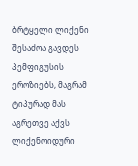ბრტყელი ლიქენი შესაძოა გავდეს პემფიგუსის ეროზიებს, მაგრამ ტიპურად მას აგრეთვე აქვს ლიქენოიდური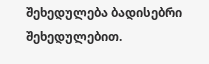შეხედულება ბადისებრი შეხედულებით.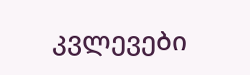კვლევები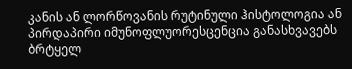კანის ან ლორწოვანის რუტინული ჰისტოლოგია ან პირდაპირი იმუნოფლუორესცენცია განასხვავებს ბრტყელ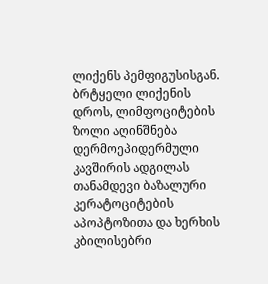ლიქენს პემფიგუსისგან. ბრტყელი ლიქენის დროს, ლიმფოციტების ზოლი აღინშნება დერმოეპიდერმული კავშირის ადგილას თანამდევი ბაზალური კერატოციტების აპოპტოზითა და ხერხის კბილისებრი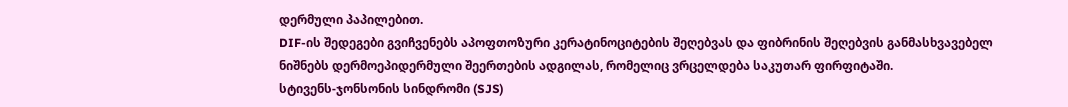დერმული პაპილებით.
DIF-ის შედეგები გვიჩვენებს აპოფთოზური კერატინოციტების შეღებვას და ფიბრინის შეღებვის განმასხვავებელ ნიშნებს დერმოეპიდერმული შეერთების ადგილას, რომელიც ვრცელდება საკუთარ ფირფიტაში.
სტივენს-ჯონსონის სინდრომი (SJS)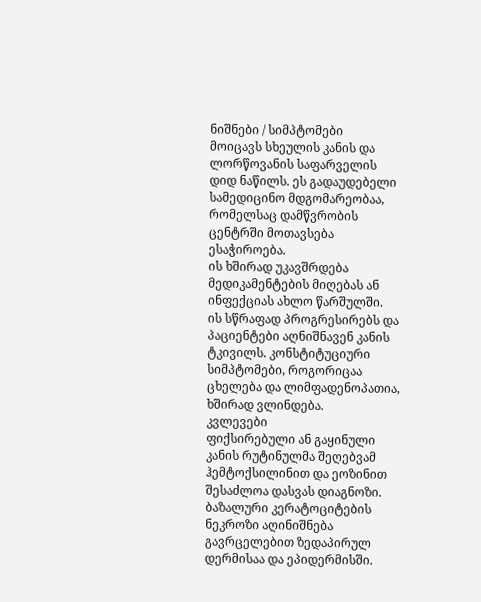ნიშნები / სიმპტომები
მოიცავს სხეულის კანის და ლორწოვანის საფარველის დიდ ნაწილს. ეს გადაუდებელი სამედიცინო მდგომარეობაა, რომელსაც დამწვრობის ცენტრში მოთავსება ესაჭიროება.
ის ხშირად უკავშრდება მედიკამენტების მიღებას ან ინფექციას ახლო წარშულში.
ის სწრაფად პროგრესირებს და პაციენტები აღნიშნავენ კანის ტკივილს. კონსტიტუციური სიმპტომები, როგორიცაა ცხელება და ლიმფადენოპათია, ხშირად ვლინდება.
კვლევები
ფიქსირებული ან გაყინული კანის რუტინულმა შეღებვამ ჰემტოქსილინით და ეოზინით შესაძლოა დასვას დიაგნოზი.
ბაზალური კერატოციტების ნეკროზი აღინიშნება გავრცელებით ზედაპირულ დერმისაა და ეპიდერმისში.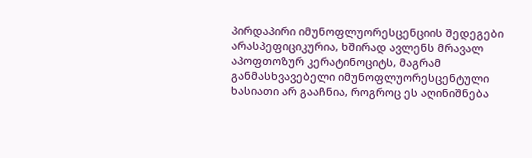პირდაპირი იმუნოფლუორესცენციის შედეგები არასპეფიციკურია, ხშირად ავლენს მრავალ აპოფთოზურ კერატინოციტს, მაგრამ განმასხვავებელი იმუნოფლუორესცენტული ხასიათი არ გააჩნია, როგროც ეს აღინიშნება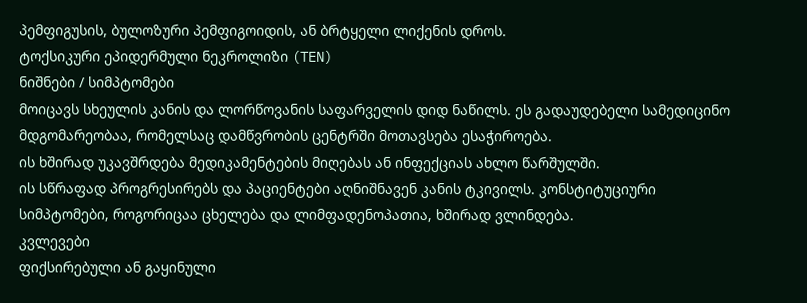პემფიგუსის, ბულოზური პემფიგოიდის, ან ბრტყელი ლიქენის დროს.
ტოქსიკური ეპიდერმული ნეკროლიზი (TEN)
ნიშნები / სიმპტომები
მოიცავს სხეულის კანის და ლორწოვანის საფარველის დიდ ნაწილს. ეს გადაუდებელი სამედიცინო მდგომარეობაა, რომელსაც დამწვრობის ცენტრში მოთავსება ესაჭიროება.
ის ხშირად უკავშრდება მედიკამენტების მიღებას ან ინფექციას ახლო წარშულში.
ის სწრაფად პროგრესირებს და პაციენტები აღნიშნავენ კანის ტკივილს. კონსტიტუციური სიმპტომები, როგორიცაა ცხელება და ლიმფადენოპათია, ხშირად ვლინდება.
კვლევები
ფიქსირებული ან გაყინული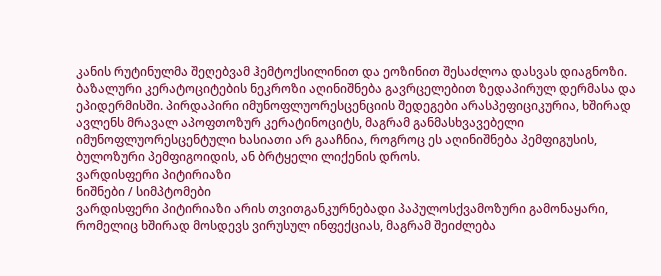კანის რუტინულმა შეღებვამ ჰემტოქსილინით და ეოზინით შესაძლოა დასვას დიაგნოზი.
ბაზალური კერატოციტების ნეკროზი აღინიშნება გავრცელებით ზედაპირულ დერმასა და ეპიდერმისში. პირდაპირი იმუნოფლუორესცენციის შედეგები არასპეფიციკურია, ხშირად ავლენს მრავალ აპოფთოზურ კერატინოციტს, მაგრამ განმასხვავებელი იმუნოფლუორესცენტული ხასიათი არ გააჩნია, როგროც ეს აღინიშნება პემფიგუსის, ბულოზური პემფიგოიდის, ან ბრტყელი ლიქენის დროს.
ვარდისფერი პიტირიაზი
ნიშნები / სიმპტომები
ვარდისფერი პიტირიაზი არის თვითგანკურნებადი პაპულოსქვამოზური გამონაყარი, რომელიც ხშირად მოსდევს ვირუსულ ინფექციას, მაგრამ შეიძლება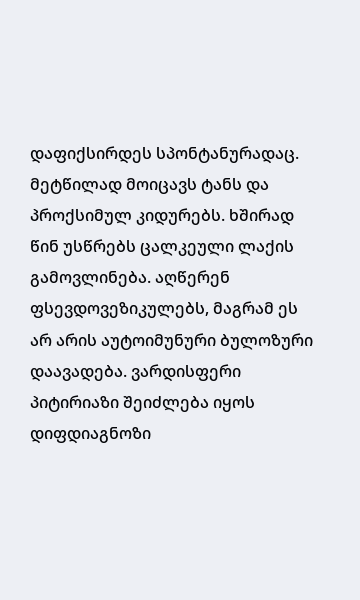დაფიქსირდეს სპონტანურადაც. მეტწილად მოიცავს ტანს და პროქსიმულ კიდურებს. ხშირად წინ უსწრებს ცალკეული ლაქის გამოვლინება. აღწერენ ფსევდოვეზიკულებს, მაგრამ ეს არ არის აუტოიმუნური ბულოზური დაავადება. ვარდისფერი პიტირიაზი შეიძლება იყოს დიფდიაგნოზი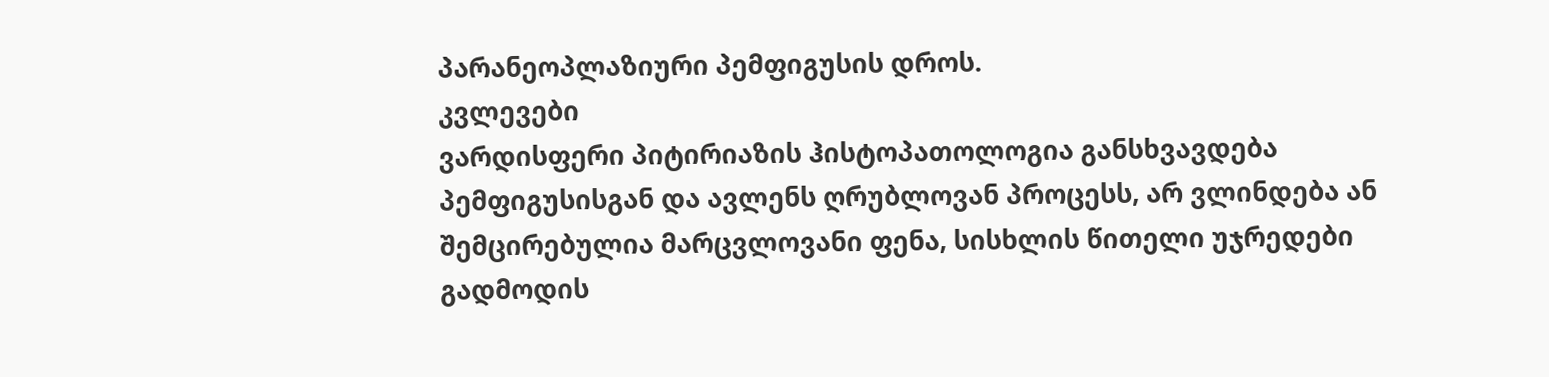პარანეოპლაზიური პემფიგუსის დროს.
კვლევები
ვარდისფერი პიტირიაზის ჰისტოპათოლოგია განსხვავდება პემფიგუსისგან და ავლენს ღრუბლოვან პროცესს, არ ვლინდება ან შემცირებულია მარცვლოვანი ფენა, სისხლის წითელი უჯრედები გადმოდის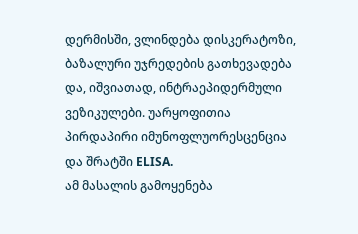დერმისში, ვლინდება დისკერატოზი, ბაზალური უჯრედების გათხევადება და, იშვიათად, ინტრაეპიდერმული ვეზიკულები. უარყოფითია პირდაპირი იმუნოფლუორესცენცია და შრატში ELISA.
ამ მასალის გამოყენება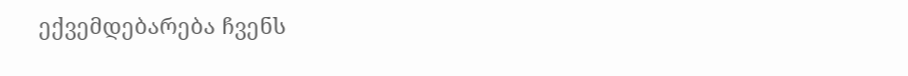ექვემდებარება ჩვენს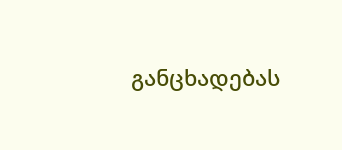განცხადებას